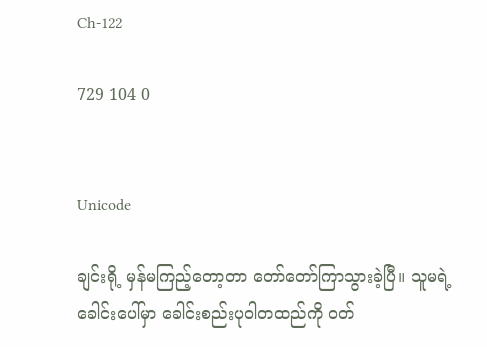Ch-122

729 104 0


Unicode

ချင်းရို့ မှန်မကြည့်တော့တာ တော်တော်ကြာသွားခဲ့ပြီ။ သူမရဲ့ ခေါင်းပေါ်မှာ ခေါင်းစည်းပုဝါတထည်ကို ၀တ်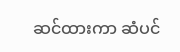ဆင်ထားကာ ဆံပင်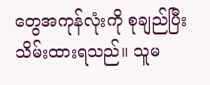တွေအကုန်လုံးကို စုချည်ပြီး သိမ်းထားရသည်။ သူမ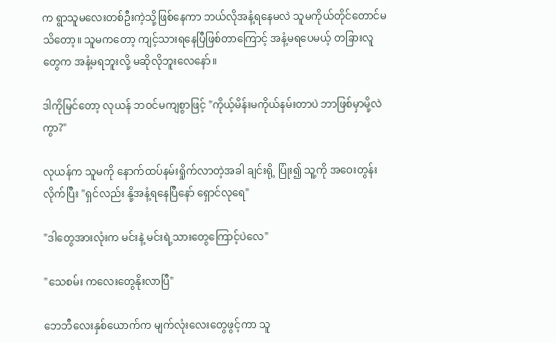က ရွာသူမလေးတစ်ဦးကဲ့သို့ဖြစ်နေကာ ဘယ်လိုအနံ့ရနေမလဲ သူမကိုယ်တိုင်တောင်မသိတော့။ သူမကတော့ ကျင့်သားရနေပြီဖြစ်တာကြောင့် အနံ့မရပေမယ့် တခြားလူတွေက အနံ့မရဘူးလို့ မဆိုလိုဘူးလေနော်။

ဒါကိုမြင်တော့ လုယန် ဘဝင်မကျစွာဖြင့် "ကိုယ့်မိန်းမကိုယ်နမ်းတာပဲ ဘာဖြစ်မှာမို့လဲကွာ?"

လုယန်က သူမကို နောက်ထပ်နမ်းရှိုက်လာတဲ့အခါ ချင်းရို့ ပြုံး၍ သူ့ကို အဝေးတွန်းလိုက်ပြီး "ရှင်လည်း နို့အနံ့ရနေပြီနော် ရှောင်လုရေ"

"ဒါတွေအားလုံးက မင်းနဲ့ မင်းရဲ့သားတွေကြောင့်ပဲလေ"

"သေစမ်း ကလေးတွေနိုးလာပြီ"

ဘေဘီလေးနှစ်ယောက်က မျက်လုံးလေးတွေဖွင့်ကာ သူ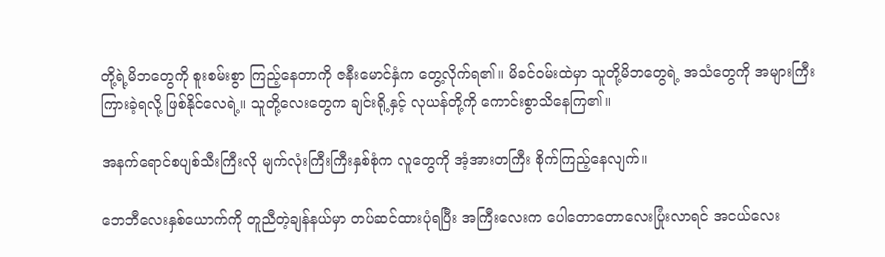တို့ရဲ့မိဘတွေကို စူးစမ်းစွာ ကြည့်နေတာကို ဇနီးမောင်နှံက တွေ့လိုက်ရ၏။ မိခင်ဝမ်းထဲမှာ သူတို့မိဘတွေရဲ့ အသံတွေကို အများကြီးကြားခဲ့ရလို့ ဖြစ်နိုင်လေရဲ့။ သူတို့လေးတွေက ချင်းရို့နှင့် လုယန်တို့ကို ကောင်းစွာသိနေကြ၏။

အနက်ရောင်စပျစ်သီးကြီးလို မျက်လုံးကြီးကြီးနှစ်စုံက လူတွေကို အံ့အားတကြီး စိုက်ကြည့်နေလျက်။

ဘေဘီလေးနှစ်ယောက်ကို တူညီတဲ့ချန်နယ်မှာ တပ်ဆင်ထားပုံရပြီး အကြီးလေးက ပေါတောတောလေးပြုံးလာရင် အငယ်လေး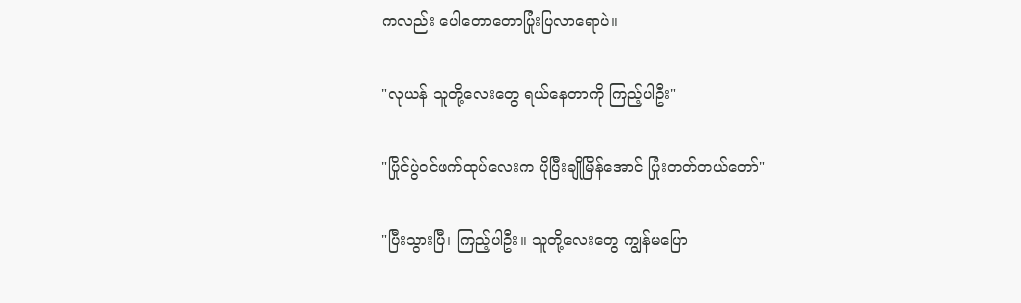ကလည်း ပေါတောတောပြုံးပြလာရောပဲ။

"လုယန် သူတို့လေးတွေ ရယ်နေတာကို ကြည့်ပါဦး"

"ပြိုင်ပွဲဝင်ဖက်ထုပ်လေးက ပိုပြီးချိုမြိန်အောင် ပြုံးတတ်တယ်တော်"

"ပြီးသွားပြီ၊ ကြည့်ပါဦး။ သူတို့လေးတွေ ကျွန်မပြော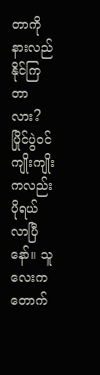တာကို နားလည်နိုင်ကြတာလား? ပြိုင်ပွဲဝင်ကျိုးကျိုးကလည်း ပိုရယ်လာပြီနော်။ သူလေးက တောက်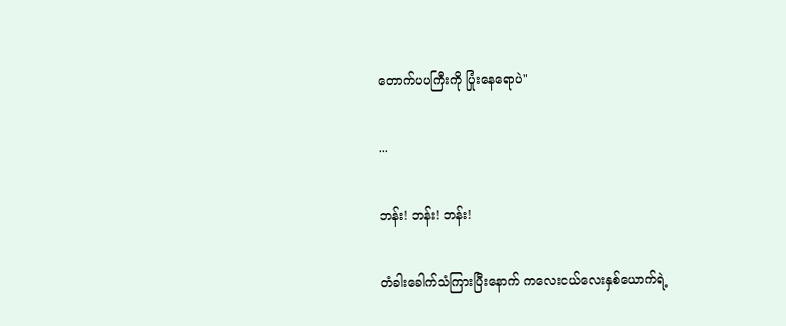တောက်ပပကြီးကို ပြုံးနေရောပဲ"

...

ဘန်း! ဘန်း! ဘန်း!

တံခါးခေါက်သံကြားပြီးနောက် ကလေးငယ်လေးနှစ်ယောက်ရဲ့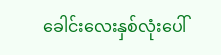ခေါင်းလေးနှစ်လုံးပေါ်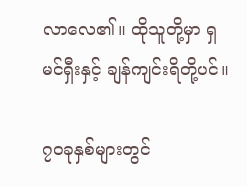လာလေ၏။ ထိုသူတို့မှာ ရှမင်ရှီးနှင့် ချန်ကျင်းရိတို့ပင်။

၇၀ခုနှစ်များတွင်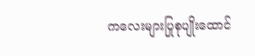ကလေးများပြုစုပျိုးထောင်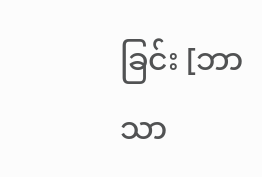ခြင်း [ဘာသာ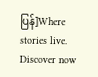ပြန်]Where stories live. Discover now